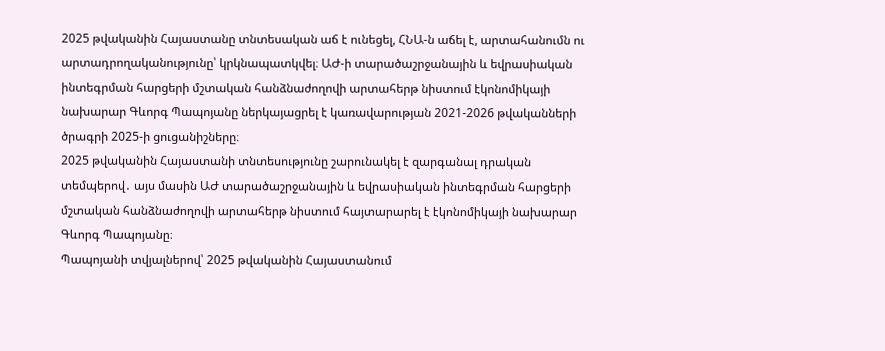2025 թվականին Հայաստանը տնտեսական աճ է ունեցել, ՀՆԱ-ն աճել է, արտահանումն ու արտադրողականությունը՝ կրկնապատկվել։ ԱԺ-ի տարածաշրջանային և եվրասիական ինտեգրման հարցերի մշտական հանձնաժողովի արտահերթ նիստում էկոնոմիկայի նախարար Գևորգ Պապոյանը ներկայացրել է կառավարության 2021-2026 թվականների ծրագրի 2025-ի ցուցանիշները։
2025 թվականին Հայաստանի տնտեսությունը շարունակել է զարգանալ դրական տեմպերով․ այս մասին ԱԺ տարածաշրջանային և եվրասիական ինտեգրման հարցերի մշտական հանձնաժողովի արտահերթ նիստում հայտարարել է էկոնոմիկայի նախարար Գևորգ Պապոյանը։
Պապոյանի տվյալներով՝ 2025 թվականին Հայաստանում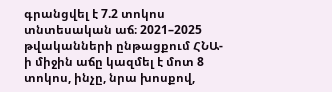գրանցվել է 7.2 տոկոս տնտեսական աճ։ 2021–2025 թվականների ընթացքում ՀՆԱ-ի միջին աճը կազմել է մոտ 8 տոկոս, ինչը, նրա խոսքով,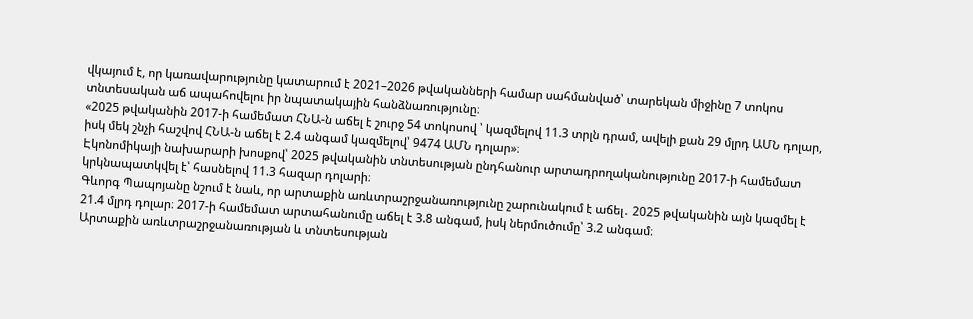վկայում է, որ կառավարությունը կատարում է 2021–2026 թվականների համար սահմանված՝ տարեկան միջինը 7 տոկոս տնտեսական աճ ապահովելու իր նպատակային հանձնառությունը։
«2025 թվականին 2017-ի համեմատ ՀՆԱ-ն աճել է շուրջ 54 տոկոսով ՝ կազմելով 11.3 տրլն դրամ, ավելի քան 29 մլրդ ԱՄՆ դոլար, իսկ մեկ շնչի հաշվով ՀՆԱ-ն աճել է 2.4 անգամ կազմելով՝ 9474 ԱՄՆ դոլար»։
Էկոնոմիկայի նախարարի խոսքով՝ 2025 թվականին տնտեսության ընդհանուր արտադրողականությունը 2017-ի համեմատ կրկնապատկվել է՝ հասնելով 11.3 հազար դոլարի։
Գևորգ Պապոյանը նշում է նաև, որ արտաքին առևտրաշրջանառությունը շարունակում է աճել․ 2025 թվականին այն կազմել է 21.4 մլրդ դոլար։ 2017-ի համեմատ արտահանումը աճել է 3.8 անգամ, իսկ ներմուծումը՝ 3.2 անգամ։
Արտաքին առևտրաշրջանառության և տնտեսության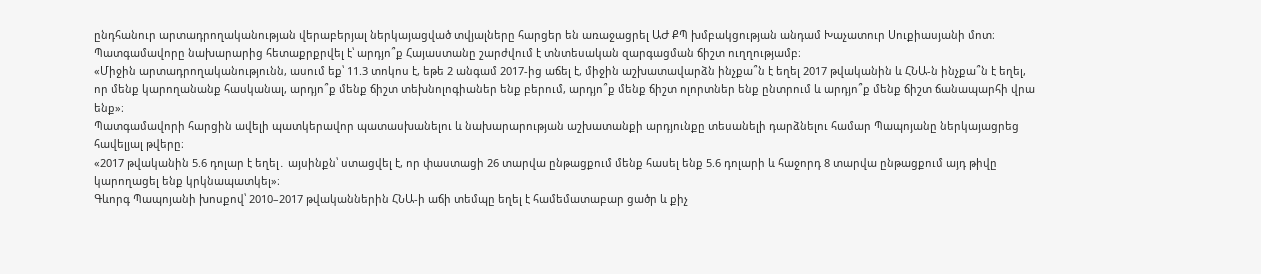ընդհանուր արտադրողականության վերաբերյալ ներկայացված տվյալները հարցեր են առաջացրել ԱԺ ՔՊ խմբակցության անդամ Խաչատուր Սուքիասյանի մոտ։ Պատգամավորը նախարարից հետաքրքրվել է՝ արդյո՞ք Հայաստանը շարժվում է տնտեսական զարգացման ճիշտ ուղղությամբ։
«Միջին արտադրողականությունն, ասում եք՝ 11.3 տոկոս է, եթե 2 անգամ 2017-ից աճել է, միջին աշխատավարձն ինչքա՞ն է եղել 2017 թվականին և ՀՆԱ-ն ինչքա՞ն է եղել, որ մենք կարողանանք հասկանալ, արդյո՞ք մենք ճիշտ տեխնոլոգիաներ ենք բերում, արդյո՞ք մենք ճիշտ ոլորտներ ենք ընտրում և արդյո՞ք մենք ճիշտ ճանապարհի վրա ենք»։
Պատգամավորի հարցին ավելի պատկերավոր պատասխանելու և նախարարության աշխատանքի արդյունքը տեսանելի դարձնելու համար Պապոյանը ներկայացրեց հավելյալ թվերը։
«2017 թվականին 5.6 դոլար է եղել․ այսինքն՝ ստացվել է, որ փաստացի 26 տարվա ընթացքում մենք հասել ենք 5.6 դոլարի և հաջորդ 8 տարվա ընթացքում այդ թիվը կարողացել ենք կրկնապատկել»։
Գևորգ Պապոյանի խոսքով՝ 2010–2017 թվականներին ՀՆԱ-ի աճի տեմպը եղել է համեմատաբար ցածր և քիչ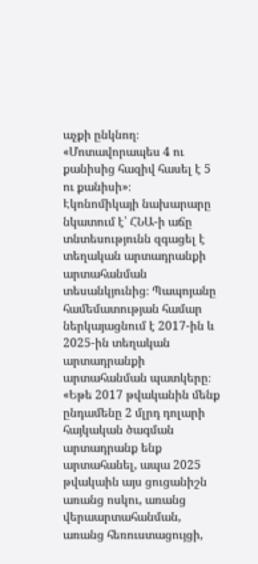աչքի ընկնող։
«Մոտավորապես 4 ու քանիսից հազիվ հասել է 5 ու քանիսի»։
Էկոնոմիկայի նախարարը նկատում է՝ ՀՆԱ-ի աճը տնտեսությունն զգացել է տեղական արտադրանքի արտահանման տեսանկյունից։ Պապոյանը համեմատության համար ներկայացնում է 2017-ին և 2025-ին տեղական արտադրանքի արտահանման պատկերը։
«Եթե 2017 թվականին մենք ընդամենը 2 մլրդ դոլարի հայկական ծագման արտադրանք ենք արտահանել, ապա 2025 թվակաին այս ցուցանիշն առանց ոսկու, առանց վերաարտահանման, առանց հեռուստացույցի,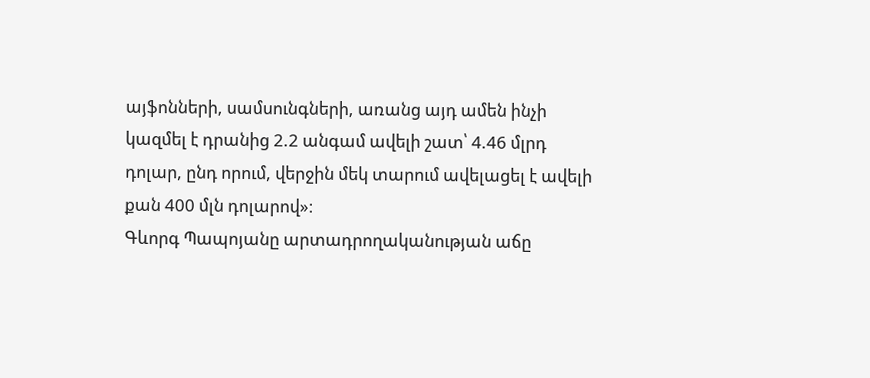այֆոնների, սամսունգների, առանց այդ ամեն ինչի կազմել է դրանից 2.2 անգամ ավելի շատ՝ 4.46 մլրդ դոլար, ընդ որում, վերջին մեկ տարում ավելացել է ավելի քան 400 մլն դոլարով»։
Գևորգ Պապոյանը արտադրողականության աճը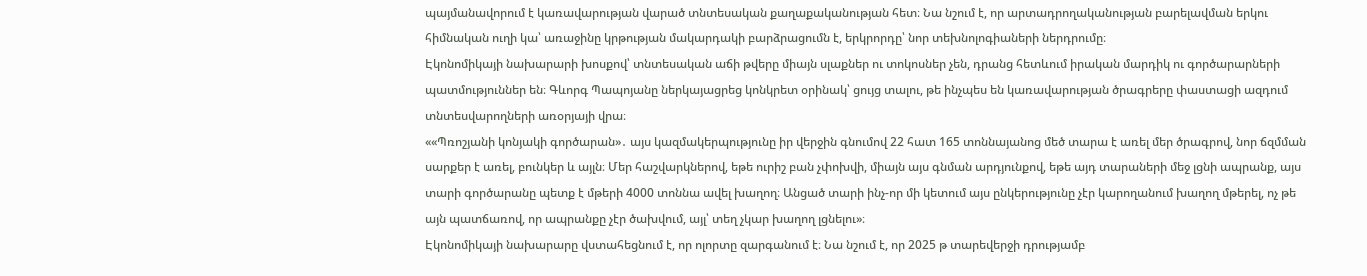պայմանավորում է կառավարության վարած տնտեսական քաղաքականության հետ։ Նա նշում է, որ արտադրողականության բարելավման երկու հիմնական ուղի կա՝ առաջինը կրթության մակարդակի բարձրացումն է, երկրորդը՝ նոր տեխնոլոգիաների ներդրումը։
Էկոնոմիկայի նախարարի խոսքով՝ տնտեսական աճի թվերը միայն սլաքներ ու տոկոսներ չեն, դրանց հետևում իրական մարդիկ ու գործարարների պատմություններ են։ Գևորգ Պապոյանը ներկայացրեց կոնկրետ օրինակ՝ ցույց տալու, թե ինչպես են կառավարության ծրագրերը փաստացի ազդում տնտեսվարողների առօրյայի վրա։
««Պռոշյանի կոնյակի գործարան»․ այս կազմակերպությունը իր վերջին գնումով 22 հատ 165 տոննայանոց մեծ տարա է առել մեր ծրագրով, նոր ճզմման սարքեր է առել, բունկեր և այլն։ Մեր հաշվարկներով, եթե ուրիշ բան չփոխվի, միայն այս գնման արդյունքով, եթե այդ տարաների մեջ լցնի ապրանք, այս տարի գործարանը պետք է մթերի 4000 տոննա ավել խաղող։ Անցած տարի ինչ-որ մի կետում այս ընկերությունը չէր կարողանում խաղող մթերել, ոչ թե այն պատճառով, որ ապրանքը չէր ծախվում, այլ՝ տեղ չկար խաղող լցնելու»։
Էկոնոմիկայի նախարարը վստահեցնում է, որ ոլորտը զարգանում է։ Նա նշում է, որ 2025 թ տարեվերջի դրությամբ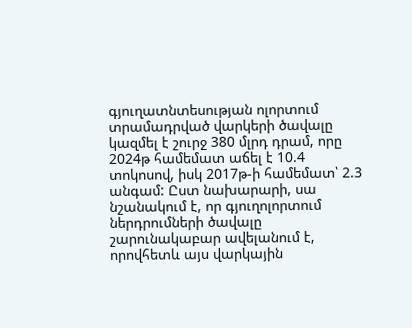գյուղատնտեսության ոլորտում տրամադրված վարկերի ծավալը կազմել է շուրջ 380 մլրդ դրամ, որը 2024թ համեմատ աճել է 10.4 տոկոսով, իսկ 2017թ-ի համեմատ՝ 2.3 անգամ: Ըստ նախարարի, սա նշանակում է, որ գյուղոլորտում ներդրումների ծավալը շարունակաբար ավելանում է, որովհետև այս վարկային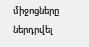միջոցները ներդրվել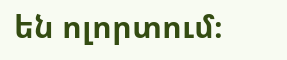են ոլորտում։